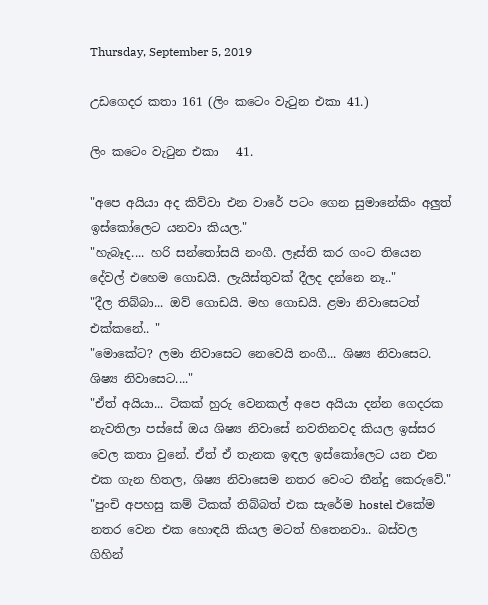Thursday, September 5, 2019

උඩගෙදර කතා 161 (ලිං කටෙං වැටුන එකා 41.)

ලිං කටෙං වැටුන එකා   41.

"අපෙ අයියා අද කිව්වා එන වාරේ පටං ගෙන සුමානේකිං අලුත් ඉස්කෝලෙට යනවා කියල."
"හැබෑද.... හරි සන්තෝසයි නංගී. ලෑස්ති කර ගංට තියෙන දේවල් එහෙම ගොඩයි. ලැයිස්තුවක් දීලද දන්නෙ නෑ.."
"දීල තිබ්බා... ඔව් ගොඩයි. මහ ගොඩයි. ළමා නිවාසෙටත් එක්කනේ.. "
"මොකේට? ලමා නිවාසෙට නෙවෙයි නංගී... ශිෂ්‍ය නිවාසෙට. ශිෂ්‍ය නිවාසෙට...."
"ඒත් අයියා... ටිකක් හුරු වෙනකල් අපෙ අයියා දන්න ගෙදරක නැවතිලා පස්සේ ඔය ශිෂ්‍ය නිවාසේ නවතිනවද කියල ඉස්සර වෙල කතා වුනේ. ඒත් ඒ තැනක ඉඳල ඉස්කෝලෙට යන එන එක ගැන හිතල, ශිෂ්‍ය නිවාසෙම නතර වෙංට තීන්දු කෙරුවේ."
"පුංචි අපහසු කම් ටිකක් තිබ්බත් එක සැරේම hostel එකේම නතර වෙන එක හොඳයි කියල මටත් හිතෙනවා.. බස්වල ගිහින්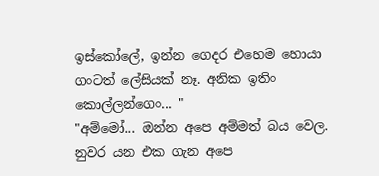ඉස්කෝලේ, ඉන්න ගෙදර එහෙම හොයා ගංටත් ලේසියක් නෑ. අනික ඉතිං කොල්ලන්ගෙං... "
"අම්මෝ... ඔන්න අපෙ අම්මත් බය වෙල. නුවර යන එක ගැන අපෙ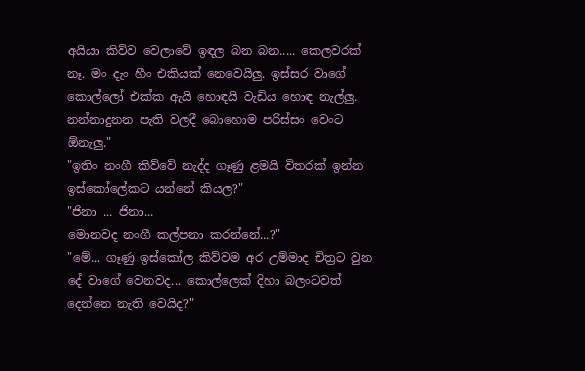අයියා කිව්ව වෙලාවේ ඉඳල බන බන..... කෙලවරක් නෑ. මං දැං හීං එකියක් නෙවෙයිලු. ඉස්සර වාගේ කොල්ලෝ එක්ක ඇයි හොඳයි වැඩිය හොඳ නැල්ලු. නන්නාදුනන පැති වලදී බොහොම පරිස්සං වෙංට ඕනැලු."
"ඉතිං නංගී කිව්වේ නැද්ද ගෑණු ළමයි විතරක් ඉන්න ඉස්කෝලේකට යන්නේ කියල?"
"ජිනා ... ජිනා...
මොනවද නංගී කල්පනා කරන්නේ...?"
"මේ... ගෑණු ඉස්කෝල කිව්වම අර උම්මාද චිත්‍රට වුන දේ වාගේ වෙනවද... කොල්ලෙක් දිහා බලංටවත් දෙන්නෙ නැති වෙයිද?"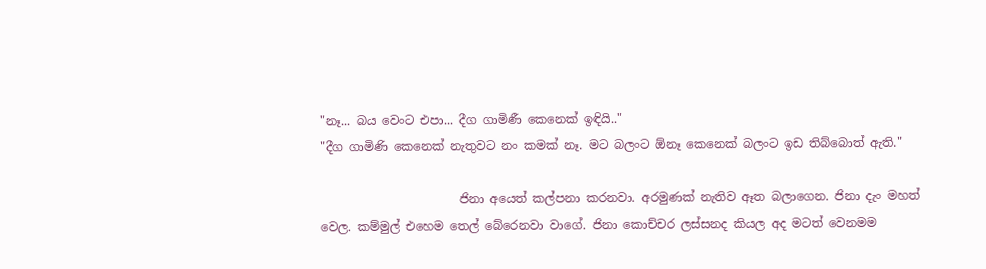"නෑ... බය වෙංට එපා... දීග ගාමිණී කෙනෙක් ඉඳියි.."
"දීග ගාමිණි කෙනෙක් නැතුවට නං කමක් නෑ. මට බලංට ඕනෑ කෙනෙක් බලංට ඉඩ තිබ්බොත් ඇති."

                       ජිනා අයෙත් කල්පනා කරනවා. අරමුණක් නැතිව ඈත බලාගෙන. ජිනා දැං මහත් වෙල. කම්මුල් එහෙම තෙල් බේරෙනවා වාගේ. ජිනා කොච්චර ලස්සනද කියල අද මටත් වෙනමම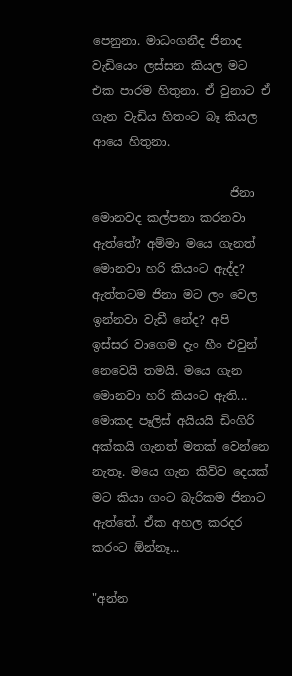පෙනුනා. මාධංගනීද ජිනාද වැඩියෙං ලස්සන කියල මට එක පාරම හිතුනා. ඒ වුනාට ඒ ගැන වැඩිය හිතංට බෑ කියල ආයෙ හිතුනා.

                       ජිනා මොනවද කල්පනා කරනවා ඇත්තේ? අම්මා මයෙ ගැනත් මොනවා හරි කියංට ඇද්ද? ඇත්තටම ජිනා මට ලං වෙල ඉන්නවා වැඩී නේද? අපි ඉස්සර වාගෙම දැං හීං එවුන් නෙවෙයි තමයි. මයෙ ගැන මොනවා හරි කියංට ඇති... මොකද පෑලිස් අයියයි ඩිංගිරි අක්කයි ගැනත් මතක් වෙන්නෙ නැතෑ. මයෙ ගැන කිව්ව දෙයක් මට කියා ගංට බැරිකම ජිනාට ඇත්තේ. ඒක අහල කරදර කරංට ඕන්නෑ...

"අන්න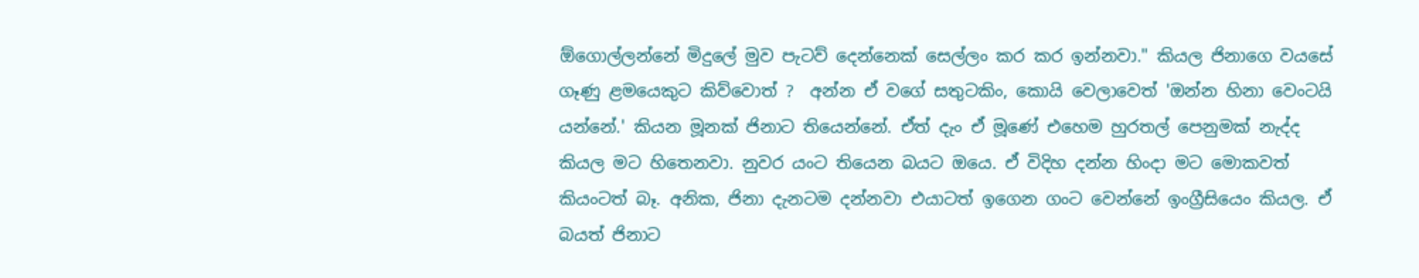ඕගොල්ලන්නේ මිදුලේ මුව පැටව් දෙන්නෙක් සෙල්ලං කර කර ඉන්නවා." කියල ජිනාගෙ වයසේ ගෑණු ළමයෙකුට කිව්වොත් ?  අන්න ඒ වගේ සතුටකිං, කොයි වෙලාවෙත් 'ඔන්න හිනා වෙංටයි යන්නේ.' කියන මූනක් ජිනාට තියෙන්නේ. ඒත් දැං ඒ මූණේ එහෙම හුරතල් පෙනුමක් නැද්ද කියල මට හිතෙනවා. නුවර යංට තියෙන බයට ඔයෙ. ඒ විදිහ දන්න හිංදා මට මොකවත් කියංටත් බෑ. අනික, ජිනා දැනටම දන්නවා එයාටත් ඉගෙන ගංට වෙන්නේ ඉංග්‍රීසියෙං කියල. ඒ බයත් ජිනාට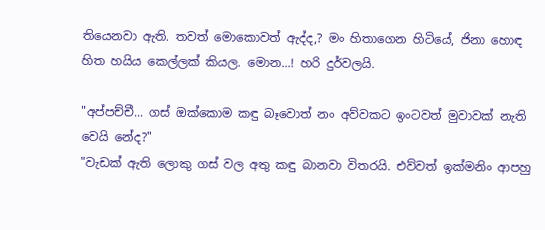තියෙනවා ඇති. තවත් මොකොවත් ඇද්ද,? මං හිතාගෙන හිටියේ, ජිනා හොඳ හිත හයිය කෙල්ලක් කියල. මොන...! හරි දුර්වලයි.

"අප්පච්චී... ගස් ඔක්කොම කඳු බෑවොත් නං අව්වකට ඉංටවත් මුවාවක් නැති වෙයි නේද?"
"වැඩක් ඇති ලොකු ගස් වල අතු කඳු බානවා විතරයි. එව්වත් ඉක්මනිං ආපහු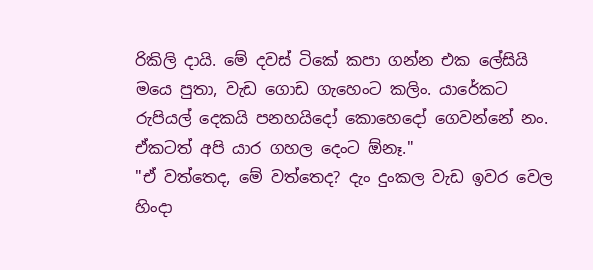රිකිලි දායි. මේ දවස් ටිකේ කපා ගන්න එක ලේසියි මයෙ පුතා, වැඩ ගොඩ ගැහෙංට කලිං. යාරේකට රුපියල් දෙකයි පනහයිදෝ කොහෙදෝ ගෙවන්නේ නං. ඒකටත් අපි යාර ගහල දෙංට ඕනෑ."
"ඒ වත්තෙද, මේ වත්තෙද? දැං දුංකල වැඩ ඉවර වෙල හිංදා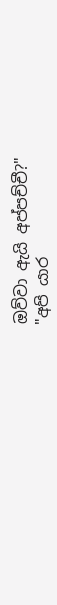ඔව්වා ඇයි අප්පච්චී?"
"අපි යාර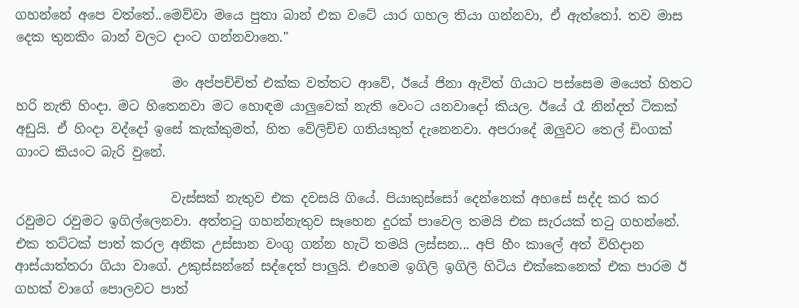ගහන්නේ අපෙ වත්තේ..මෙව්වා මයෙ පුතා බාන් එක වටේ යාර ගහල තියා ගන්නවා, ඒ ඇත්තෝ. තව මාස දෙක තුනකිං බාන් වලට දාංට ගන්නවානෙ."

                        මං අප්පච්චිත් එක්ක වත්තට ආවේ, ඊයේ ජිනා ඇවිත් ගියාට පස්සෙම මයෙත් හිතට හරි නැති හිංදා. මට හිතෙනවා මට හොඳම යාලුවෙක් නැති වෙංට යනවාදෝ කියල. ඊයේ රෑ නින්දත් ටිකක් අඩුයි. ඒ හිංදා වද්දෝ ඉසේ කැක්කුමත්, හිත වේලිච්ච ගතියකුත් දැනෙනවා. අපරාදේ ඔලුවට තෙල් ඩිංගක් ගාංට කියංට බැරි වුනේ.

                        වැස්සක් නැතුව එක දවසයි ගියේ. පියාකුස්සෝ දෙන්නෙක් අහසේ සද්ද කර කර රවුමට රවුමට ඉගිල්ලෙනවා. අත්තටු ගහන්නැතුව සෑහෙන දුරක් පාවෙල තමයි එක සැරයක් තටු ගහන්නේ. එක තට්ටක් පාත් කරල අනික උස්සාන වංගු ගන්න හැටි තමයි ලස්සන... අපි හීං කාලේ අත් විහිදාන ආස්යාත්තරා ගියා වාගේ. උකුස්සන්නේ සද්දෙත් පාලුයි. එහෙම ඉගිලි ඉගිලී හිටිය එක්කෙනෙක් එක පාරම ඊ ගහක් වාගේ පොලවට පාත්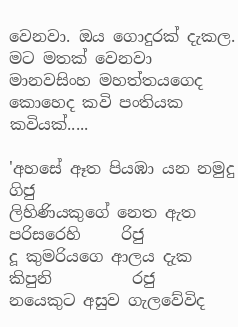වෙනවා. ඔය ගොදුරක් දැකල. මට මතක් වෙනවා මානවසිංහ මහත්තයගෙද කොහෙද කවි පංතියක කවියක්.....

'අහසේ ඈත පියඹා යන නමුදු           ගිජු
ලිහිණියකුගේ නෙත ඇත පරිසරෙහි     රිජු
දූ කුමරියගෙ ආලය දැක කිපුනි          රජු
නයෙකුට අසුව ගැලවේවිද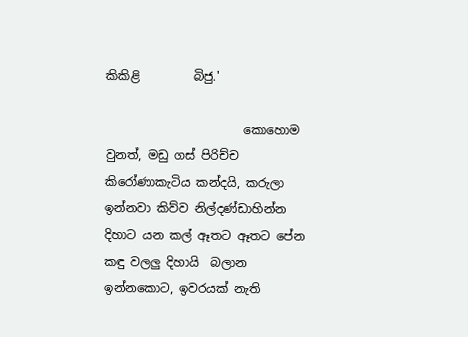කිකිළි         බිජු.'

                       කොහොම වුනත්, මඩු ගස් පිරිච්ච කිරෝණාකැටිය කන්දයි, කරුලා ඉන්නවා කිව්ව නිල්දණ්ඩාහින්න දිහාට යන කල් ඈතට ඈතට පේන කඳු වලලු දිහායි  බලාන ඉන්නකොට, ඉවරයක් නැති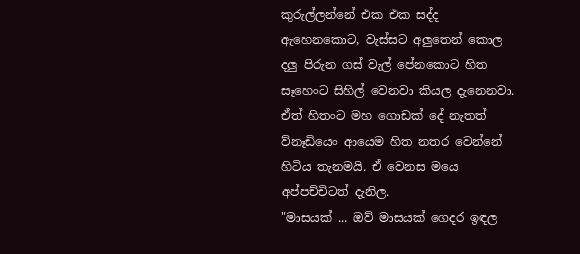කුරුල්ලන්නේ එක එක සද්ද ඇහෙනකොට, වැස්සට අලුතෙන් කොල දලු පිරුන ගස් වැල් පේනකොට හිත සෑහෙංට සිහිල් වෙනවා කියල දැනෙනවා. ඒත් හිතංට මහ ගොඩක් දේ නැතත් ව්නෑඩියෙං ආයෙම හිත නතර වෙන්නේ හිටිය තැනමයි. ඒ වෙනස මයෙ අප්පච්චිටත් දැනිල.
"මාසයක් ... ඔව් මාසයක් ගෙදර ඉඳල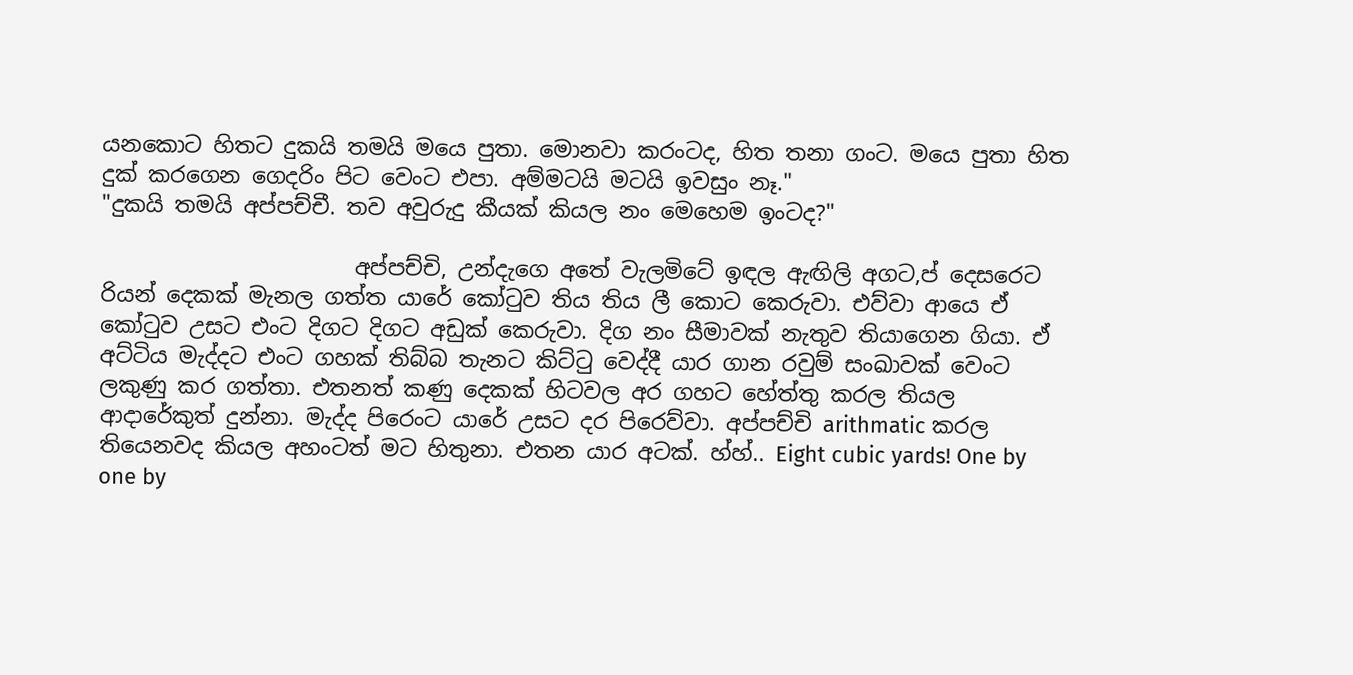යනකොට හිතට දුකයි තමයි මයෙ පුතා. මොනවා කරංටද, හිත තනා ගංට. මයෙ පුතා හිත දුක් කරගෙන ගෙදරිං පිට වෙංට එපා. අම්මටයි මටයි ඉවසුං නෑ."
"දුකයි තමයි අප්පච්චී. තව අවුරුදු කීයක් කියල නං මෙහෙම ඉංටද?"

                       අප්පච්චි, උන්දැගෙ අතේ වැලමිටේ ඉඳල ඇඟිලි අගට,ප් දෙසරෙට රියන් දෙකක් මැනල ගත්ත යාරේ කෝටුව තිය තිය ලී කොට කෙරුවා. එව්වා ආයෙ ඒ කෝටුව උසට එංට දිගට දිගට අඩුක් කෙරුවා. දිග නං සීමාවක් නැතුව තියාගෙන ගියා. ඒ අට්ටිය මැද්දට එංට ගහක් තිබ්බ තැනට කිට්ටු වෙද්දී යාර ගාන රවුම් සංඛාවක් වෙංට ලකුණු කර ගත්තා. එතනත් කණු දෙකක් හිටවල අර ගහට හේත්තු කරල තියල ආදාරේකුත් දුන්නා. මැද්ද පිරෙංට යාරේ උසට දර පිරෙව්වා. අප්පච්චි arithmatic කරල තියෙනවද කියල අහංටත් මට හිතුනා. එතන යාර අටක්. හ්හ්.. Eight cubic yards! One by one by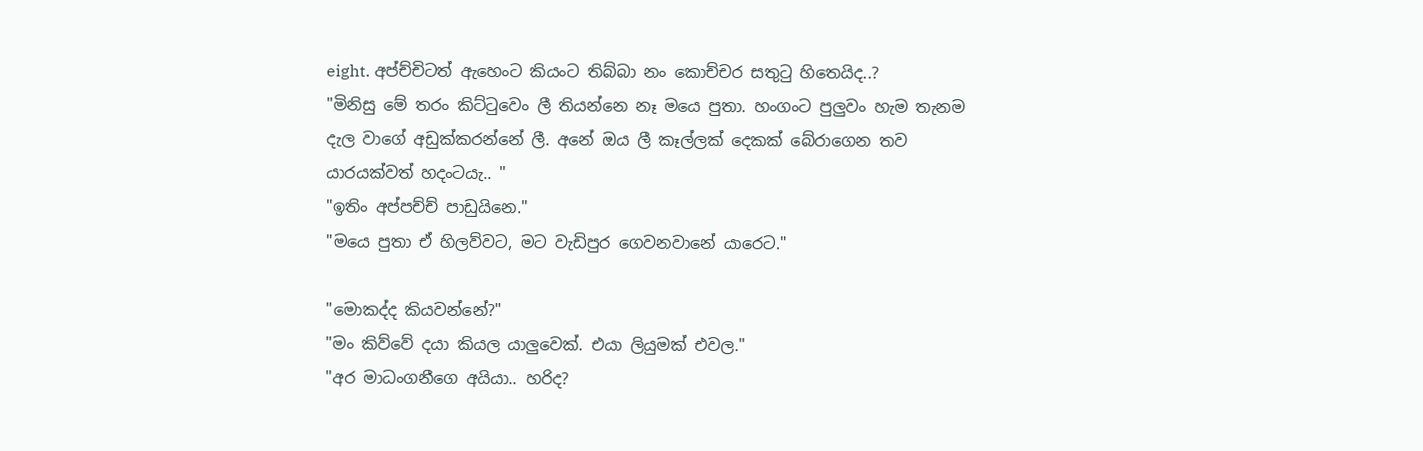eight. අප්ච්චිටත් ඇහෙංට කියංට තිබ්බා නං කොච්චර සතුටු හිතෙයිද..?
"මිනිසු මේ තරං කිට්ටුවෙං ලී තියන්නෙ නෑ මයෙ පුතා. හංගංට පුලුවං හැම තැනම දැල වාගේ අඩුක්කරන්නේ ලී. අනේ ඔය ලී කෑල්ලක් දෙකක් බේරාගෙන තව යාරයක්වත් හදංටයැ.. "
"ඉතිං අප්පච්ච් පාඩුයිනෙ."
"මයෙ පුතා ඒ හිලව්වට, මට වැඩිපුර ගෙවනවානේ යාරෙට."

"මොකද්ද කියවන්නේ?"
"මං කිව්වේ දයා කියල යාලුවෙක්. එයා ලියුමක් එවල."
"අර මාධංගනීගෙ අයියා.. හරිද?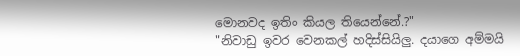මොනවද ඉතිං කියල තියෙන්නේ.?"
"නිවාඩු ඉවර වෙනකල් හදිස්සියිලු. දයාගෙ අම්මයි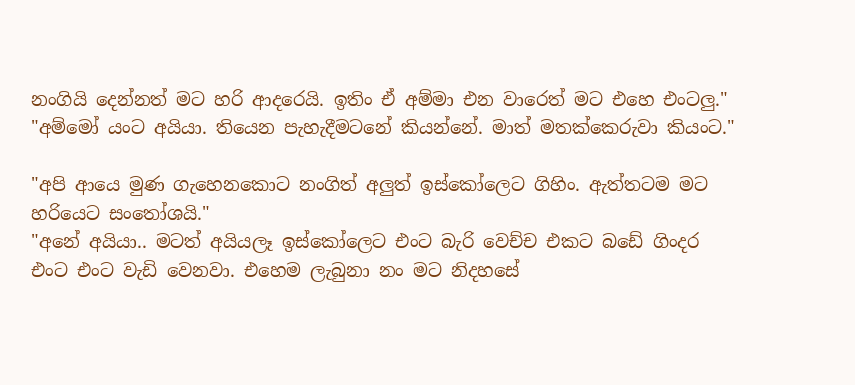නංගියි දෙන්නත් මට හරි ආදරෙයි. ඉතිං ඒ අම්මා එන වාරෙත් මට එහෙ එංටලු."
"අම්මෝ යංට අයියා. තියෙන පැහැදීමටනේ කියන්නේ. මාත් මතක්කෙරුවා කියංට."

"අපි ආයෙ මුණ ගැහෙනකොට නංගිත් අලුත් ඉස්කෝලෙට ගිහිං. ඇත්තටම මට හරියෙට සංතෝශයි."
"අනේ අයියා.. මටත් අයියලෑ ඉස්කෝලෙට එංට බැරි වෙච්ච එකට බඩේ ගිංදර එංට එංට වැඩි වෙනවා. එහෙම ලැබුනා නං මට නිදහසේ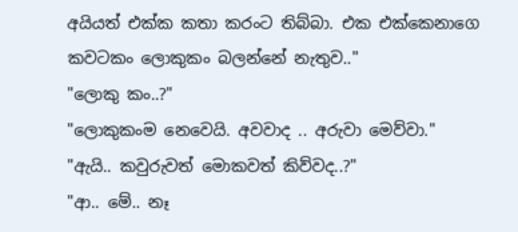අයියත් එක්ක කතා කරංට තිබ්බා. එක එක්කෙනාගෙ කවටකං ලොකුකං බලන්නේ නැතුව.."
"ලොකු කං..?"
"ලොකුකංම නෙවෙයි. අවවාද .. අරුවා මෙව්වා."
"ඇයි.. කවුරුවත් මොකවත් කිව්වද..?"
"ආ.. මේ.. නෑ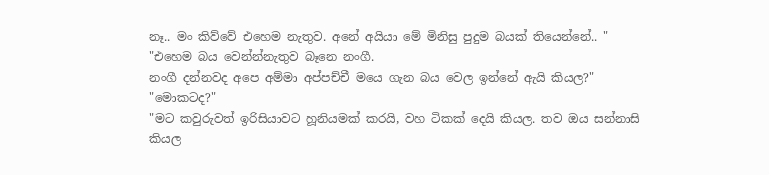නෑ.. මං කිව්වේ එහෙම නැතුව. අනේ අයියා මේ මිනිසු පුදුම බයක් තියෙන්නේ.. "
"එහෙම බය වෙන්න්නැතුව බෑනෙ නංගී.
නංගී දන්නවද අපෙ අම්මා අප්පච්චී මයෙ ගැන බය වෙල ඉන්නේ ඇයි කියල?"
"මොකටද?"
"මට කවුරුවත් ඉරිසියාවට හූනියමක් කරයි, වහ ටිකක් දෙයි කියල. තව ඔය සන්නාසි කියල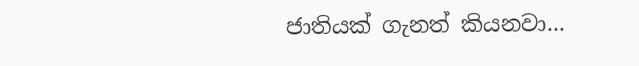ජාතියක් ගැනත් කියනවා...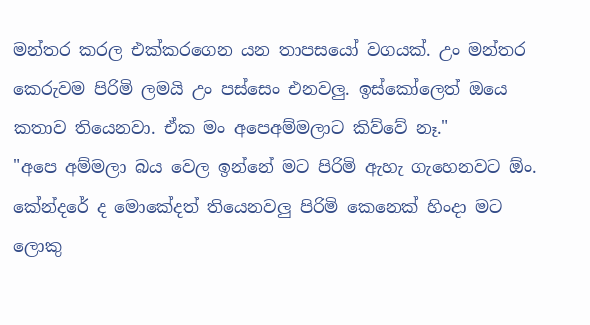මන්තර කරල එක්කරගෙන යන තාපසයෝ වගයක්. උං මන්තර කෙරුවම පිරිමි ලමයි උං පස්සෙං එනවලු. ඉස්කෝලෙත් ඔයෙ කතාව තියෙනවා. ඒක මං අපෙඅම්මලාට කිව්වේ නෑ."
"අපෙ අම්මලා බය වෙල ඉන්නේ මට පිරිමි ඇහැ ගැහෙනවට ඕං. කේන්දරේ ද මොකේදත් තියෙනවලු පිරිමි කෙනෙක් හිංදා මට ලොකු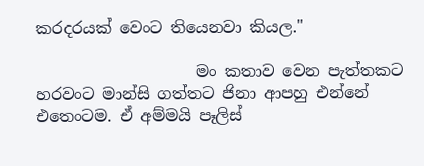කරදරයක් වෙංට තියෙනවා කියල."

                    මං කතාව වෙන පැත්තකට හරවංට මාන්සි ගත්තට ජිනා ආපහු එන්නේ එතෙංටම. ඒ අම්මයි පෑලිස්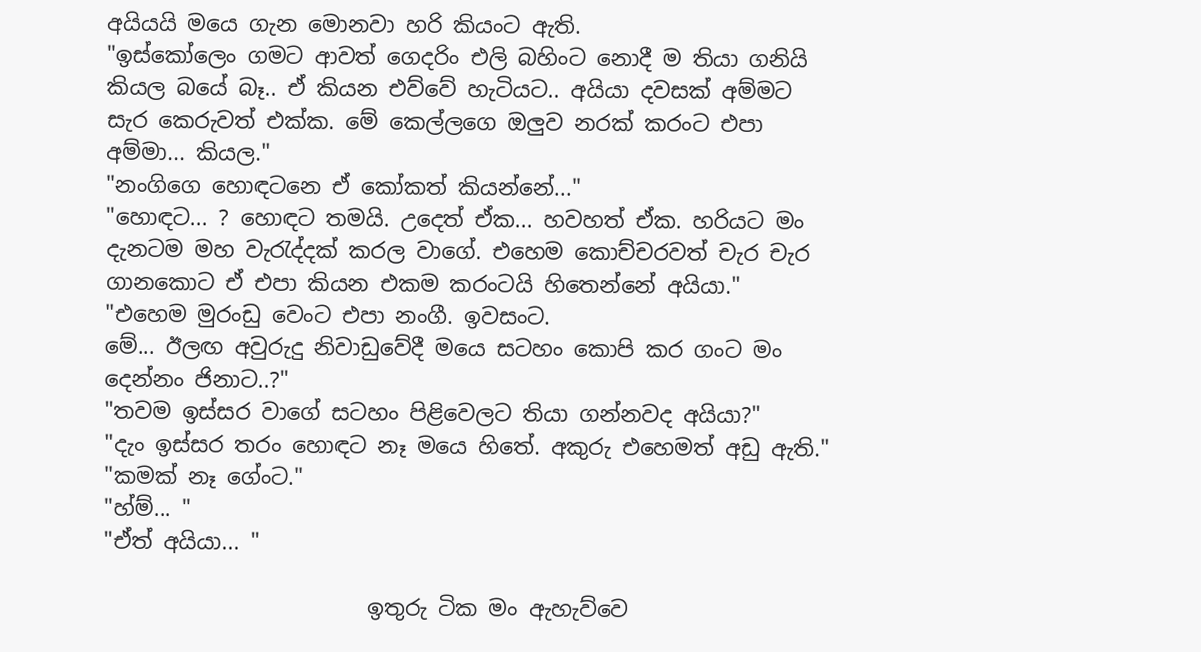අයියයි මයෙ ගැන මොනවා හරි කියංට ඇති.
"ඉස්කෝලෙං ගමට ආවත් ගෙදරිං එලි බහිංට නොදී ම තියා ගනියි කියල බයේ බෑ.. ඒ කියන එව්වේ හැටියට.. අයියා දවසක් අම්මට සැර කෙරුවත් එක්ක. මේ කෙල්ලගෙ ඔලුව නරක් කරංට එපා අම්මා... කියල."
"නංගිගෙ හොඳටනෙ ඒ කෝකත් කියන්නේ..."
"හොඳට... ? හොඳට තමයි. උදෙත් ඒක... හවහත් ඒක. හරියට මං දැනටම මහ වැරැද්දක් කරල වාගේ. එහෙම කොච්චරවත් චැර චැර ගානකොට ඒ එපා කියන එකම කරංටයි හිතෙන්නේ අයියා."
"එහෙම මුරංඩු වෙංට එපා නංගී. ඉවසංට.
මේ... ඊලඟ අවුරුදු නිවාඩුවේදී මයෙ සටහං කොපි කර ගංට මං දෙන්නං ජිනාට..?"
"තවම ඉස්සර වාගේ සටහං පිළිවෙලට තියා ගන්නවද අයියා?"
"දැං ඉස්සර තරං හොඳට නෑ මයෙ හිතේ. අකුරු එහෙමත් අඩු ඇති."
"කමක් නෑ ගේංට."
"හ්ම්... "
"ඒත් අයියා... "

                        ඉතුරු ටික මං ඇහැව්වෙ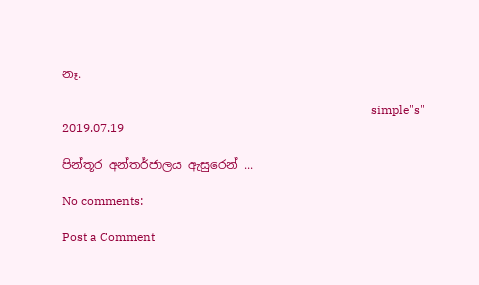නෑ.

                                                                                                       simple"s"
2019.07.19

පින්තූර අන්තර්ජාලය ඇසුරෙන් ...

No comments:

Post a Comment